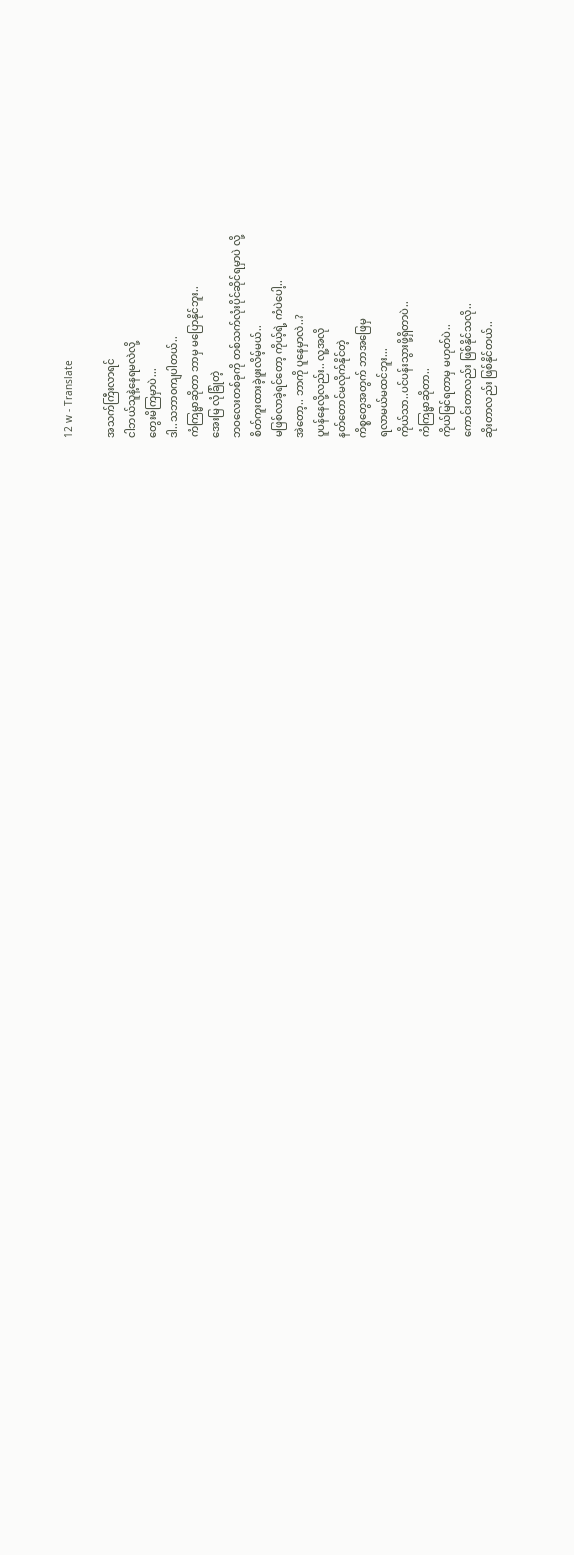12 w - Translate

အသက်ကြီးလာရင်
ငါဘယ်သူနဲ့နေရမလဲလို့
တွေးမိကြမှာပဲ...
ဒါ..သဘာ၀ကျပါတယ်..
ကံကြမ္မာဆိုတာ ဘာမှ မပြောနိုင်ဘူး..
အေးမြ လုံခြုံတဲ့
ဘဝလေးတစ်ခုကို တစ်သက်လုံးပိုင်ဆိုင်ရမှာပဲ လို့
စိတ်ကူးထားခဲ့ဖူးလိမ့်မယ်..
မဖြစ်လာခဲ့ရင်တော့ ကိုယ့်ရဲ့ ကံပဲပေါ့..
အဲတော့.. ဘာကို ပူနေမှာလဲ..?
ပူပန်နေလို့လည်း.. လူ့အလို
နတ်တောင်မလိုက်နိုင်တဲ့
ကိစ္စတွေအတွက် ဘာအဖြေမှ
ရလာမယ်မထင်ဘူး...
ကိုယ်သာ..ပင်ပန်းသွားဖို့ရှိတာပဲ..
ကံကြမ္မာဆိုတာ..
ကိုယ်မြင်ရတာမှ မဟုတ်ပဲ..
ကောင်းတာလည်း ဖြစ်နိုင်သလို..
ဆိုးတာလည်း ဖြစ်နိုင်တယ်..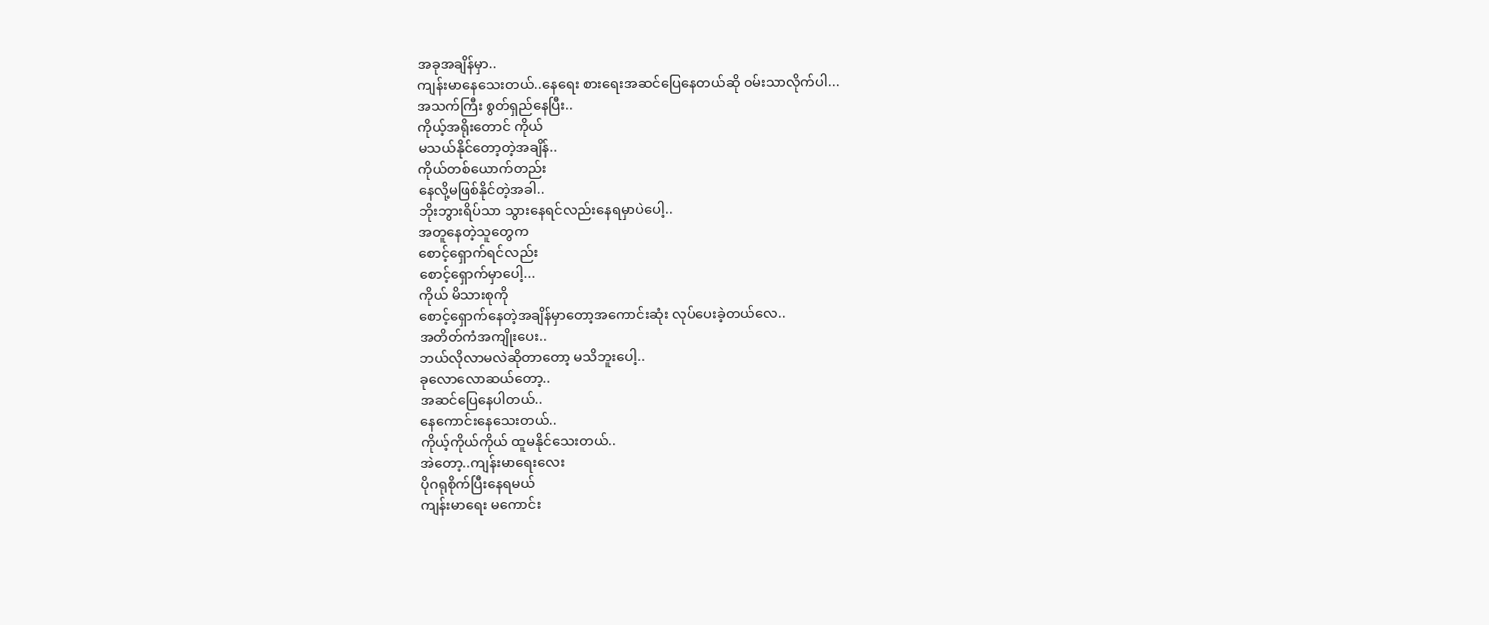အခုအချိန်မှာ..
ကျန်းမာနေသေးတယ်..နေရေး စားရေးအဆင်ပြေနေတယ်ဆို ၀မ်းသာလိုက်ပါ...
အသက်ကြီး စွတ်ရှည်နေပြီး..
ကိုယ့်အရိုးတောင် ကိုယ်
မသယ်နိုင်တော့တဲ့အချိန်..
ကိုယ်တစ်ယောက်တည်း
နေလို့မဖြစ်နိုင်တဲ့အခါ..
ဘိုးဘွားရိပ်သာ သွားနေရင်လည်းနေရမှာပဲပေါ့..
အတူနေတဲ့သူတွေက
စောင့်ရှောက်ရင်လည်း
စောင့်ရှောက်မှာပေါ့...
ကိုယ် မိသားစုကို
စောင့်ရှောက်နေတဲ့အချိန်မှာတော့အကောင်းဆုံး လုပ်ပေးခဲ့တယ်လေ..
အတိတ်ကံအကျိုးပေး..
ဘယ်လိုလာမလဲဆိုတာတော့ မသိဘူးပေါ့..
ခုလောလောဆယ်တော့..
အဆင်ပြေနေပါတယ်..
နေကောင်းနေသေးတယ်..
ကိုယ့်ကိုယ်ကိုယ် ထူမနိုင်သေးတယ်..
အဲတော့..ကျန်းမာရေးလေး
ပိုဂရုစိုက်ပြီးနေရမယ်
ကျန်းမာရေး မကောင်း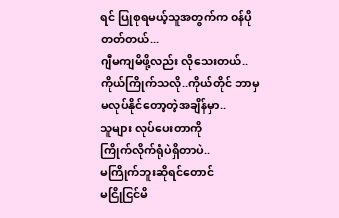ရင် ပြုစုရမယ့်သူအတွက်က ၀န်ပိုတတ်တယ်...
ဂျီမကျမိဖို့လည်း လိုသေးတယ်..
ကိုယ်ကြိုက်သလို..ကိုယ်တိုင် ဘာမှ
မလုပ်နိုင်တော့တဲ့အချိန်မှာ..
သူများ လုပ်ပေးတာကို
ကြိုက်လိုက်ရုံပဲရှိတာပဲ..
မကြိုက်ဘူးဆိုရင်တောင်
မငြိုငြင်မိ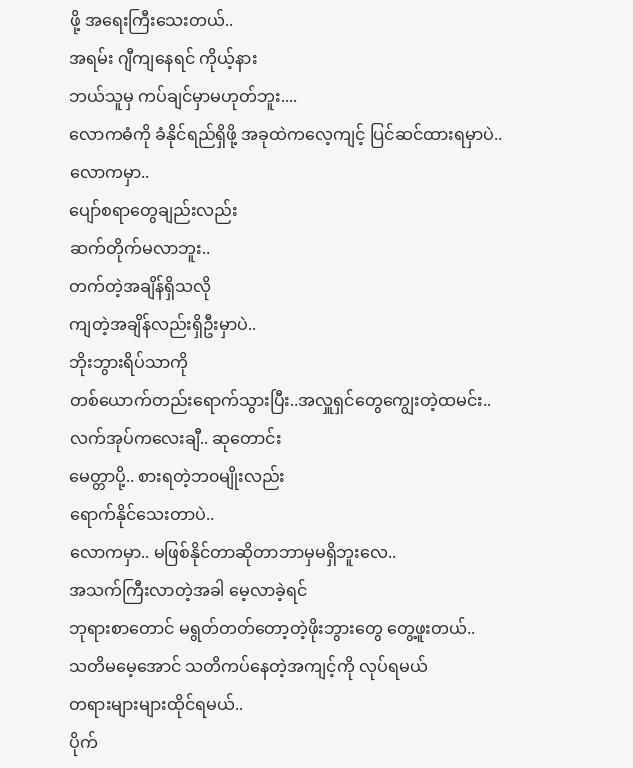ဖို့ အရေးကြီးသေးတယ်..
အရမ်း ဂျီကျနေရင် ကိုယ့်နား
ဘယ်သူမှ ကပ်ချင်မှာမဟုတ်ဘူး....
လောကဓံကို ခံနိုင်ရည်ရှိဖို့ အခုထဲကလေ့ကျင့် ပြင်ဆင်ထားရမှာပဲ..
လောကမှာ..
ပျော်စရာတွေချည်းလည်း
ဆက်တိုက်မလာဘူး..
တက်တဲ့အချိန်ရှိသလို
ကျတဲ့အချိန်လည်းရှိဦးမှာပဲ..
ဘိုးဘွားရိပ်သာကို
တစ်ယောက်တည်းရောက်သွားပြီး..အလှူရှင်တွေကျွေးတဲ့ထမင်း..
လက်အုပ်ကလေးချီ.. ဆုတောင်း
မေတ္တာပို့.. စားရတဲ့ဘ၀မျိုးလည်း
ရောက်နိုင်သေးတာပဲ..
လောကမှာ.. မဖြစ်နိုင်တာဆိုတာဘာမှမရှိဘူးလေ..
အသက်ကြီးလာတဲ့အခါ မေ့လာခဲ့ရင်
ဘုရားစာတောင် မရွတ်တတ်တော့တဲ့ဖိုးဘွားတွေ တွေ့ဖူးတယ်..
သတိမမေ့အောင် သတိကပ်နေတဲ့အကျင့်ကို လုပ်ရမယ်
တရားများများထိုင်ရမယ်..
ပိုက်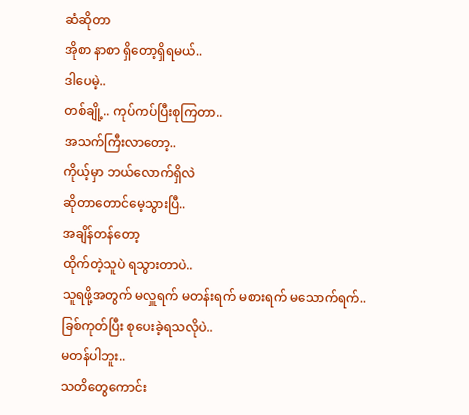ဆံဆိုတာ
အိုစာ နာစာ ရှိတော့ရှိရမယ်..
ဒါပေမဲ့..
တစ်ချို့.. ကုပ်ကပ်ပြီးစုကြတာ..
အသက်ကြီးလာတော့..
ကိုယ့်မှာ ဘယ်လောက်ရှိလဲ
ဆိုတာတောင်မေ့သွားပြီ..
အချိန်တန်တော့
ထိုက်တဲ့သူပဲ ရသွားတာပဲ..
သူရဖို့အတွက် မလှူရက် မတန်းရက် မစားရက် မသောက်ရက်..
ခြစ်ကုတ်ပြီး စုပေးခဲ့ရသလိုပဲ..
မတန်ပါဘူး..
သတိတွေကောင်း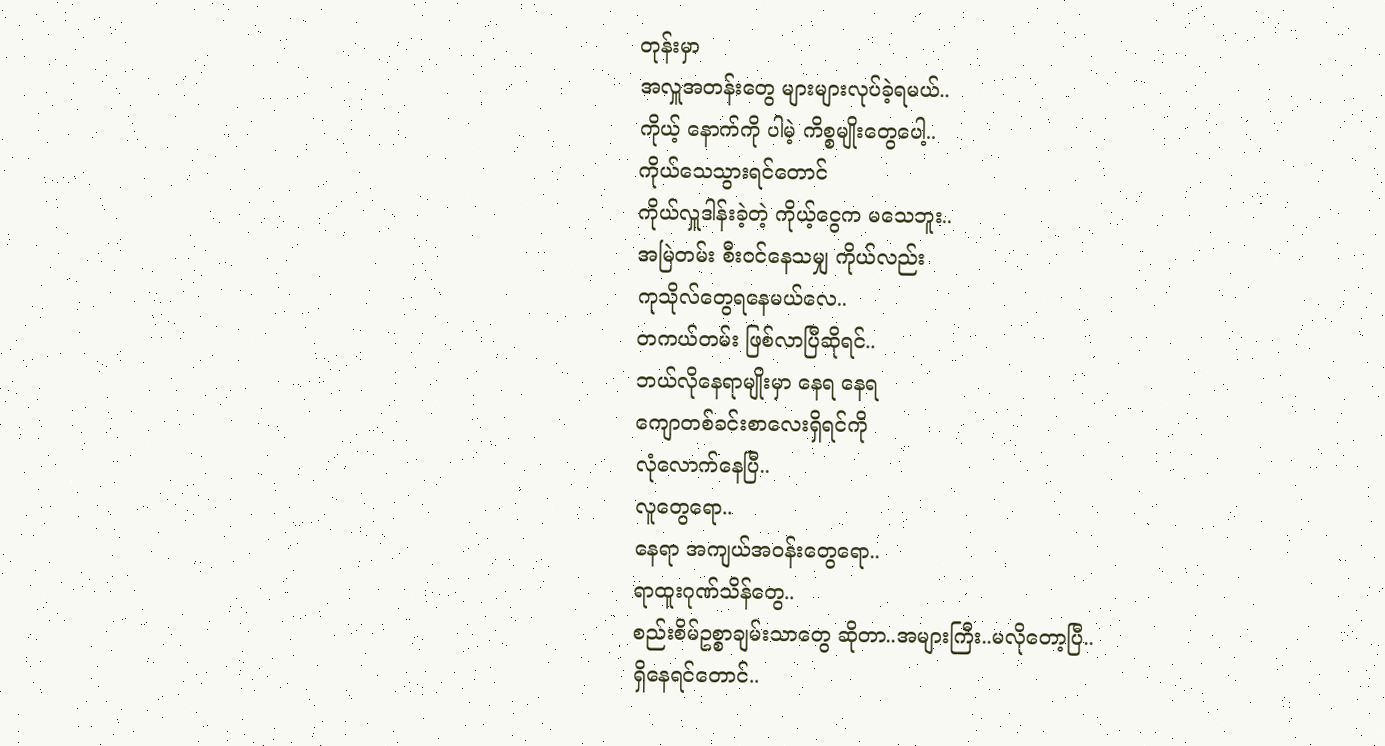တုန်းမှာ
အလှူအတန်းတွေ များများလုပ်ခဲ့ရမယ်..
ကိုယ့် နောက်ကို ပါမဲ့ ကိစ္စမျိုးတွေပေါ့..
ကိုယ်သေသွားရင်တောင်
ကိုယ်လှူဒါန်းခဲ့တဲ့ ကိုယ့်ငွေက မသေဘူး..
အမြဲတမ်း စီး၀င်နေသမျှ ကိုယ်လည်း
ကုသိုလ်တွေရနေမယ်လေ..
တကယ်တမ်း ဖြစ်လာပြီဆိုရင်..
ဘယ်လိုနေရာမျိုးမှာ နေရ နေရ
ကျောတစ်ခင်းစာလေးရှိရင်ကို
လုံလောက်နေပြီ..
လူတွေရော..
နေရာ အကျယ်အ၀န်းတွေရော..
ရာထူးဂုဏ်သိန်တွေ..
စည်းစိမ်ဥစ္စာချမ်းသာတွေ ဆိုတာ..အများကြီး..မလိုတော့ပြီ..
ရှိနေရင်တောင်..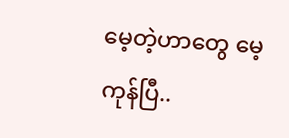မေ့တဲ့ဟာတွေ မေ့ကုန်ပြီ..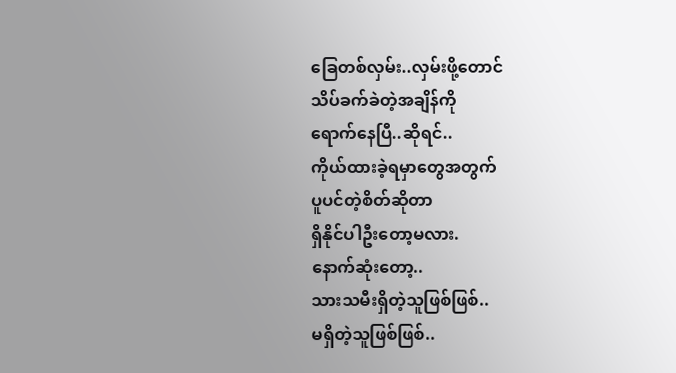ခြေတစ်လှမ်း..လှမ်းဖို့တောင်
သိပ်ခက်ခဲတဲ့အချိန်ကို
ရောက်နေပြီ..ဆိုရင်..
ကိုယ်ထားခဲ့ရမှာတွေအတွက်
ပူပင်တဲ့စိတ်ဆိုတာ
ရှိနိုင်ပါဦးတော့မလား.
နောက်ဆုံးတော့..
သားသမီးရှိတဲ့သူဖြစ်ဖြစ်..
မရှိတဲ့သူဖြစ်ဖြစ်..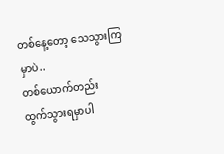တစ်နေ့တော့ သေသွားကြမှာပဲ..
တစ်ယောက်တည်း
ထွက်သွားရမှာပါ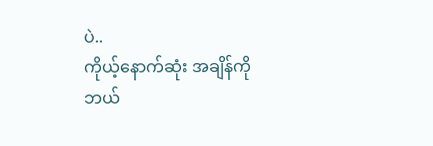ပဲ..
ကိုယ့်နောက်ဆုံး အချိန်ကို
ဘယ်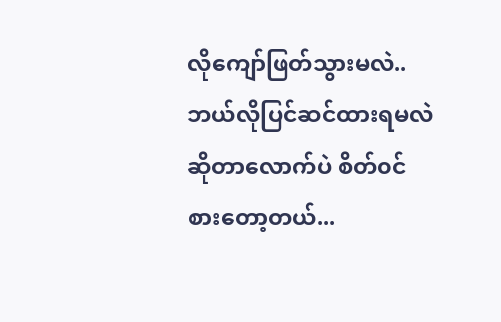လိုကျော်ဖြတ်သွားမလဲ..
ဘယ်လိုပြင်ဆင်ထားရမလဲ
ဆိုတာလောက်ပဲ စိတ်၀င်စားတော့တယ်...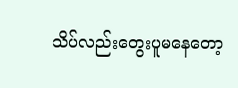သိပ်လည်းတွေးပူမနေတော့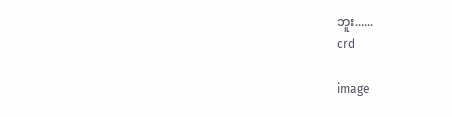ဘူး......
crd

image